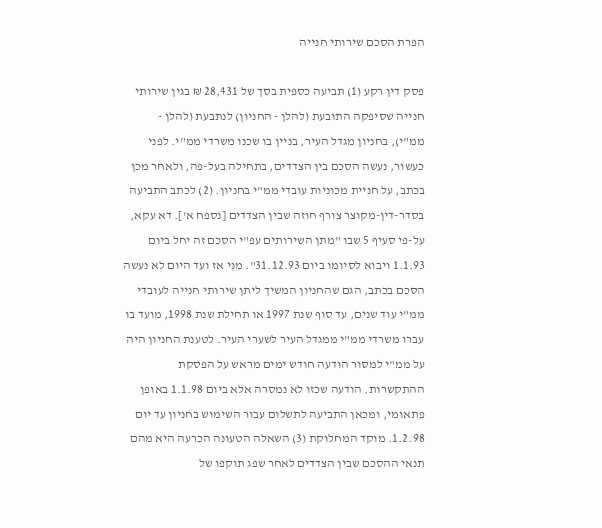הפרת הסכם שירותי חנייה

פסק דין רקע (1) תביעה כספית בסך של 28,431 ₪ בגין שירותי חנייה שסיפקה התובעת (להלן - החניון) לנתבעת (להלן - ממ"י), בחניון מגדל העיר, בניין בו שכנו משרדי ממ"י. לפני כעשור, נעשה הסכם בין הצדדים, בתחילה בעל-פה, ולאחר מכן בכתב, על חניית מכוניות עובדי ממ"י בחניון. (2) לכתב התביעה בסדר-דין-מקוצר צורף חוזה שבין הצדדים [נספח א']. דא עקא, על-פי סעיף 5 שבו "מתן השירותים עפ"י הסכם זה יחל ביום 1.1.93 ויבוא לסיומו ביום 31.12.93". מִנִּי אז ועד היום לא נעשה הסכם בכתב, הגם שהחניון המשיך ליתן שירותי חנייה לעובדי ממ"י עוד שנים, עד סוף שנת 1997 או תחילת שנת 1998, מועד בו עברו משרדי ממ"י ממגדל העיר לשערי העיר. לטענת החניון היה על ממ"י למסור הודעה חודש ימים מראש על הפסקת ההתקשרות. הודעה שכזו לא נמסרה אלא ביום 1.1.98 באופן פתאומי, ומכאן התביעה לתשלום עבור השימוש בחניון עד יום 1.2.98. מוקד המחלוקת (3) השאלה הטעונה הכרעה היא מהם תנאי ההסכם שבין הצדדים לאחר שפג תוקפו של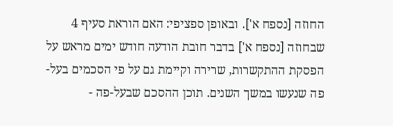החוזה [נספח א']. ובאופן ספציפי: האם הוראת סעיף 4 שבחוזה [נספח א'] בדבר חובת הודעה חודש ימים מראש על הפסקת ההתקשרות, שרירה וקיימת גם על פי הסכמים בעל-פה שנעשו במשך השנים. תוכן ההסכם שבעל-פה -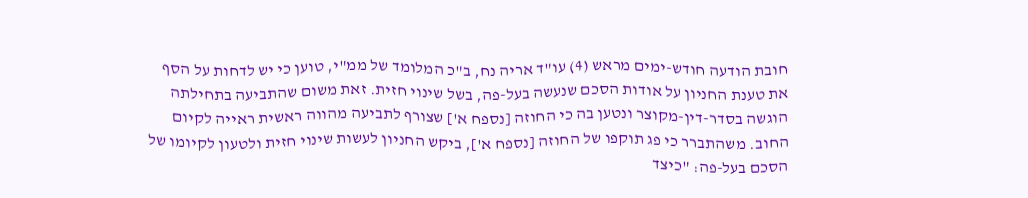חובת הודעה חודש-ימים מראש (4) עו"ד אריה נח, ב"כ המלומד של ממ"י, טוען כי יש לדחות על הסף את טענת החניון על אודות הסכם שנעשה בעל-פה, בשל שינוי חזית. זאת משום שהתביעה בתחילתה הוגשה בסדר-דין-מקוצר ונטען בה כי החוזה [נספח א'] שצורף לתביעה מהווה ראשית ראייה לקיום החוב. משהתברר כי פג תוקפו של החוזה [נספח א'], ביקש החניון לעשות שינוי חזית ולטעון לקיומו של הסכם בעל-פה: "כיצד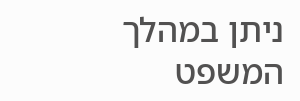ניתן במהלך המשפט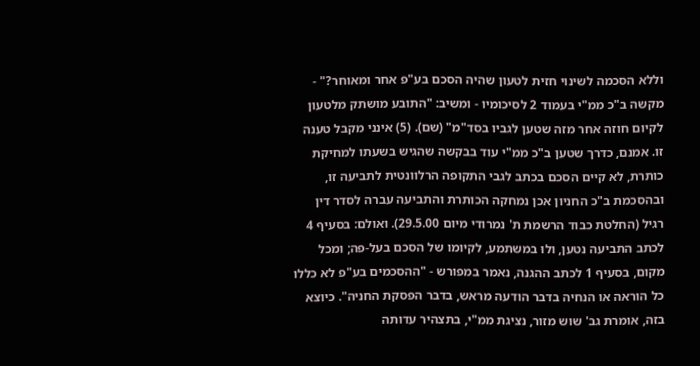וללא הסכמה לשינוי חזית לטעון שהיה הסכם בע"פ אחר ומאוחר?" - מקשה ב"כ ממ"י בעמוד 2 לסיכומיו - ומשיב: "התובע מושתק מלטעון לקיום חוזה אחר מזה שטען לגביו בסד"מ" (שם). (5) אינני מקבל טענה זו. אמנם, כדרך שטען ב"כ ממ"י עוד בבקשה שהגיש בשעתו למחיקת כותרת, לא קיים הסכם בכתב לגבי התקופה הרלוונטית לתביעה זו, ובהסכמת ב"כ החניון אכן נמחקה הכותרת והתביעה עברה לסדר דין רגיל (החלטת כבוד הרשמת ת' נמרודי מיום 29.5.00). ואולם: בסעיף 4 לכתב התביעה נטען, ולוּ במשתמע, לקיומו של הסכם בעל-פה; ומכל מקום, בסעיף 1 לכתב ההגנה, נאמר במפורש - "ההסכמים בע"פ לא כללו כל הוראה או הנחיה בדבר הודעה מראש, בדבר הפסקת החניה". כיוצא בזה, אומרת גב' שוש מזור, נציגת ממ"י, בתצהיר עדותה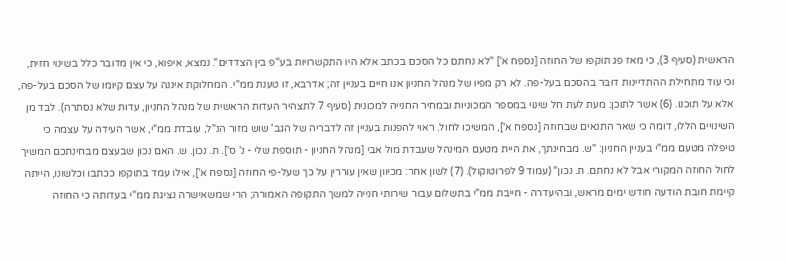הראשית (סעיף 3), כי מאז פג תוקפו של החוזה [נספח א'] "לא נחתם כל הסכם בכתב אלא היו התקשרויות בע"פ בין הצדדים". נמצא, איפוא, כי אין מדובר כלל בשינוי חזית, וכי עוד מתחילת ההתדיינות דוּבּר בהסכם בעל-פה. לא רק מפיו של מנהל החניון אנו חיים בעניין זה; אדרבא, זו טענת ממ"י. המחלוקת איננה על עצם קיומו של הסכם בעל-פה, אלא על תוכנו. (6) אשר לתוכן: מעת לעת חל שינוי במספר המכוניות ובמחיר החנייה למכונית (סעיף 7 לתצהיר העדות הראשית של מנהל החניון, עדות שלא נסתרה). לבד מן השינויים הללו, דומה כי שאר התנאים שבחוזה [נספח א'], המשיכו לחול. ראוי להפנות בעניין זה לדבריה של הגב' שוש מזור הנ"ל, עובדת ממ"י, אשר העידה על עצמה כי טיפלה מטעם ממ"י בעניין החניון: "ש. מבחינתך, את היית מטעם המינהל שעבדת מול אבי [מנהל החניון - תוספת שלי - נ' ס']. ת. נכון. ש. האם נכון שבעצם מבחינתכם המשיך לחול החוזה המקורי אבל לא נחתם. ת. נכון" (עמוד 9 לפרוטוקול). (7) לשון אחר: מכיוון שאין עוררין על כך שעל-פי החוזה [נספח א'], אילו עמד בתוקפו ככתבו וכלשונו, הייתה קיימת חובת הודעה חודש ימים מראש, ובהיעדרה - חייבת ממ"י בתשלום עבור שירותי חנייה למשך התקופה האמורה; הרי שמשאישרה נציגת ממ"י בעדותה כי החוזה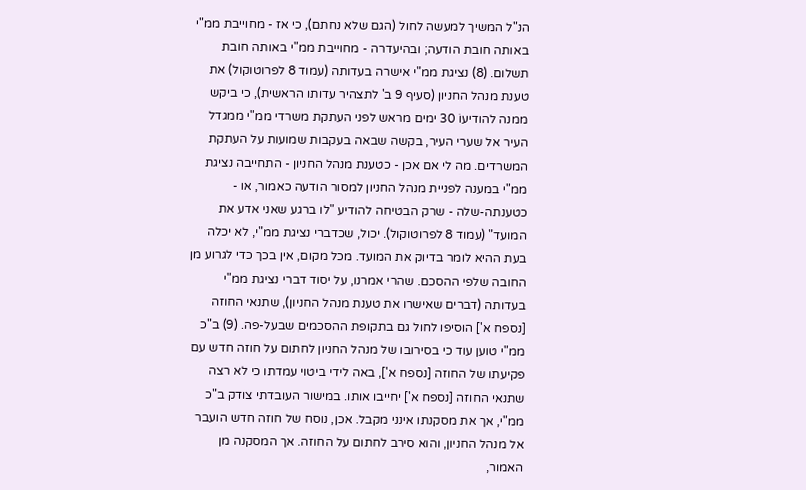הנ"ל המשיך למעשה לחול (הגם שלא נחתם), כי אז - מחוייבת ממ"י באותה חובת הודעה; ובהיעדרה - מחוייבת ממ"י באותה חובת תשלום. (8) נציגת ממ"י אישרה בעדותה (עמוד 8 לפרוטוקול) את טענת מנהל החניון (סעיף 9 ב' לתצהיר עדותו הראשית), כי ביקש ממנה להודיעוֹ 30 ימים מראש לפני העתקת משרדי ממ"י ממגדל העיר אל שערי העיר, בקשה שבאה בעקבות שמועות על העתקת המשרדים. מה לי אם אכן - כטענת מנהל החניון - התחייבה נציגת ממ"י במענה לפניית מנהל החניון למסור הודעה כאמור, או - כטענתה-שלה - שרק הבטיחה להודיע "לו ברגע שאני אדע את המועד" (עמוד 8 לפרוטוקול). יכול, שכדברי נציגת ממ"י, לא יכלה בעת ההיא לומר בדיוק את המועד. מכל מקום, אין בכך כדי לגרוע מן החובה שלפי ההסכם. שהרי אמרנו, על יסוד דברי נציגת ממ"י בעדותה (דברים שאישרו את טענת מנהל החניון), שתנאי החוזה [נספח א'] הוסיפו לחול גם בתקופת ההסכמים שבעל-פה. (9) ב"כ ממ"י טוען עוד כי בסירובו של מנהל החניון לחתום על חוזה חדש עם פקיעתו של החוזה [נספח א'], באה לידי ביטוי עמדתו כי לא רצה שתנאי החוזה [נספח א'] יחייבו אותו. במישור העובדתי צודק ב"כ ממ"י, אך את מסקנתו אינני מקבל. אכן, נוסח של חוזה חדש הועבר אל מנהל החניון, והוא סירב לחתום על החוזה. אך המסקנה מן האמור,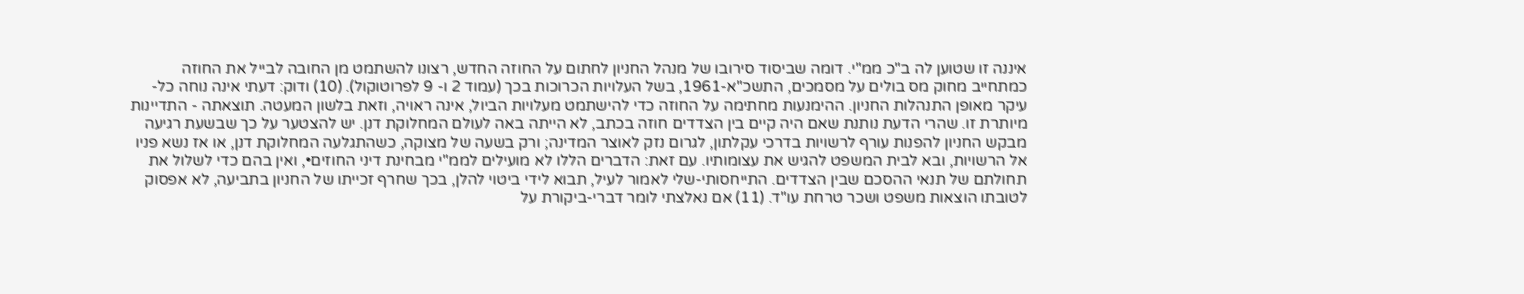איננה זו שטוען לה ב"כ ממ"י. דומה שביסוד סירובו של מנהל החניון לחתום על החוזה החדש, רצונו להשתמט מן החובה לבייל את החוזה כמתחייב מחוק מס בולים על מסמכים, התשכ"א-1961, בשל העלויות הכרוכות בכך (עמוד 2 ו- 9 לפרוטוקול). (10) ודוק: דעתי אינה נוחה כל-עיקר מאופן התנהלות החניון. ההימנעות מחתימה על החוזה כדי להישתמט מעלויות הביול, אינה ראויה, וזאת בלשון המעטה. תוצאתה - התדיינות מיותרת זו. שהרי הדעת נותנת שאם היה קיים בין הצדדים חוזה בכתב, לא הייתה באה לעולם המחלוקת דנן. יש להצטער על כך שבשעת רגיעה מבקש החניון להפנות עורף לרשויות בדרכי עקלתון, לגרום נזק לאוצר המדינה; ורק בשעה של מצוקה, כשהתגלעה המחלוקת דנן, או אז נשא פניו אל הרשויות, ובא לבית המשפט להגיש את עצומותיו. עם זאת: הדברים הללו לא מועילים לממ"י מבחינת דיני החוזים•, ואין בהם כדי לשלול את תחולתם של תנאי ההסכם שבין הצדדים. התייחסותי-שלי לאמור לעיל, תבוא לידי ביטוי להלן, בכך שחרף זכייתו של החניון בתביעה, לא אפסוק לטובתו הוצאות משפט ושכר טרחת עו"ד. (11) אם נאלצתי לומר דברי-ביקורת על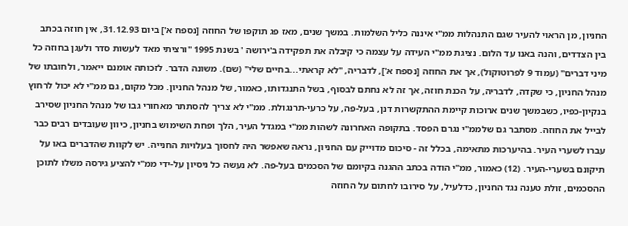החניון, מן הראוי להעיר שגם התנהלות ממ"י איננה כליל השלמות. במשך שנים, מאז פג תוקפו של החוזה [נספח א'] ביום 31.12.93, אין חוזה בכתב בין הצדדים, והנה באנו עד הלום. נציגת ממ"י העידה על עצמה כי קיבלה את תפקידה ב'ירושה ' בשנת 1995 "ורציתי מאד לעשות סדר ולעגן בחוזה כל מיני דברים" (עמוד 9 לפרוטוקול), אך את החוזה [נספח א'], לדבריה, "לא קראתי...בחיים שלי" (שם). משונה הדבר. לזכותה אומנם ייאמר, ולחובתו של מנהל החניון, כי שקדה, לדבריה, על הכנת חוזה, אך זה לא נחתם לבסוף, בשל התנגדותו, כאמור, של מנהל החניון. מכל מקום, גם ממ"י לא יכול לרחוץ בנקיון-כפיו, כשבמשך שנים ארוכות קיימת ההתקשרות דנן, בעל-פה, על כרעי-תרנגולת. ממ"י לא צריך להסתתר מאחורי גבו של מנהל החניון שסירב לבייל את החוזה. מסתבר גם שלממ"י נגרם הפסד. בתקופה האחרונה לשהות ממ"י במגדל העיר, הלך ופחת השימוש בחניון, כיוון שעובדים רבים כבר עברו לשערי העיר. בהיערכות מתאימה, בכלל זה - סיכום מדוייק עם החניון, נראה שאפשר היה לחסוך בעלויות החנייה. יש לקוות שהדברים באו על תיקונם בשערי-העיר. (12) כאמור, ממ"י הודה בכתב ההגנה בקיומם של הסכמים בעל-פה. לא נעשה כל ניסיון על-ידי ממ"י להציע גירסה משלו לתוכן ההסכמים, זולת טענה נגד החניון, כדלעיל, על סירובו לחתום על החוזה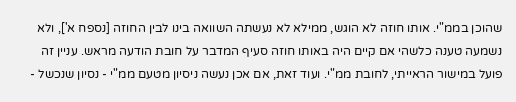שהוכן בממ"י. אותו חוזה לא הוגש, ממילא לא נעשתה השוואה בינו לבין החוזה [נספח א'], ולא נשמעה טענה כלשהי אם קיים היה באותו חוזה סעיף המדבר על חובת הודעה מראש. עניין זה פועל במישור הראייתי, לחובת ממ"י. ועוד זאת, אם אכן נעשה ניסיון מטעם ממ"י - נסיון שנכשל -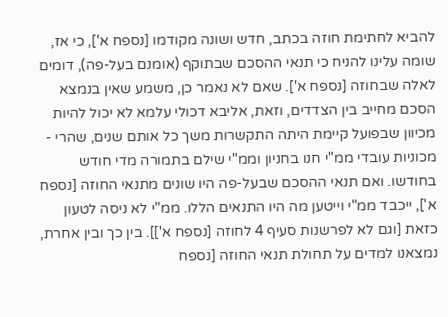להביא לחתימת חוזה בכתב, חדש ושונה מקודמו [נספח א'], כי אז, שומה עלינו להניח כי תנאי ההסכם שבתוקף (אומנם בעל-פה), דומים לאלה שבחוזה [נספח א']. שאם לא נאמר כן, משמע שאין בנמצא הסכם מחייב בין הצדדים, וזאת, אליבא דכולי עלמא לא יכול להיות מכיוון שבפועל קיימת היתה התקשרות משך כל אותם שנים, שהרי - מכוניות עובדי ממ"י חנו בחניון וממ"י שילם בתמורה מדי חודש בחודשו. ואם תנאי ההסכם שבעל-פה היו שונים מתנאי החוזה [נספח א'], ייכבד ממ"י וייטען מה היו התנאים הללו. ממ"י לא ניסה לטעון כזאת [וגם לא לפרשנות סעיף 4 לחוזה [נספח א']]. בין כך ובין אחרת, נמצאנו למדים על תחולת תנאי החוזה [נספח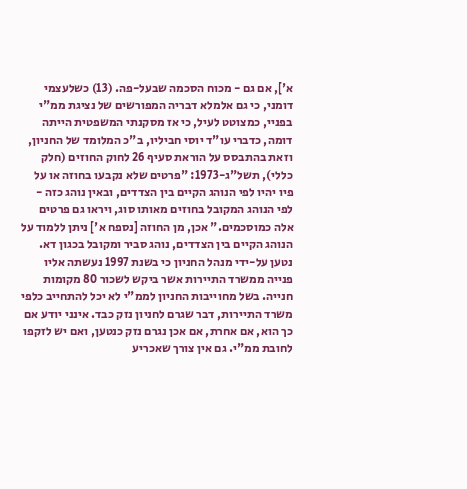א'], אם גם - מכוח הסכמה שבעל-פה. (13) כשלעצמי דומני, כי גם אלמלא דבריה המפורשים של נציגת ממ"י בפניי, כמצוטט לעיל, כי אז מסקנתי המשפטית הייתה דומה, כדברי עו"ד יוסי חביליו, ב"כ המלומד של החניון, וזאת בהתבסס על הוראת סעיף 26 לחוק החוזים (חלק כללי), תשל"ג-1973: "פרטים שלא נקבעו בחוזה או על פיו יהיו לפי הנוהג הקיים בין הצדדים, ובאין נוהג כזה - לפי הנוהג המקובל בחוזים מאותו סוג, ויראו גם פרטים אלה כמוסכמים." אכן, מן החוזה [נספח א'] ניתן ללמוד על הנוהג הקיים בין הצדדים, נוהג סביר ומקובל בכגון דא. נטען על-ידי מנהל החניון כי בשנת 1997 נעשתה אליו פנייה ממשרד התיירות אשר ביקש לשכור 80 מקומות חנייה. בשל מחוייבות החניון לממ"י לא יכל להתחייב כלפי משרד התיירות, דבר שגרם לחניון נזק כבד. אינני יודע אם כך הוא, אם אחרת, אם אכן נגרם נזק כנטען, ואם יש לזקפו לחובת ממ"י. גם אין צורך שאכריע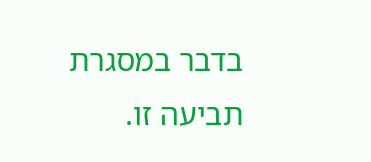בדבר במסגרת תביעה זו.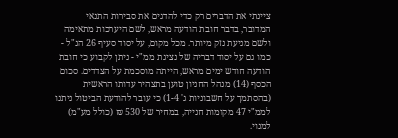ציינתי את הדברים רק כדי להדגים את סבירות התנאי המדובר, בדבר חובת הודעה מראש, לשם היערכות מתאימה ולשם מניעת נזק מיותר. מכל מקום, על יסוד סעיף 26 הנ"ל - כמו גם על יסוד דבריה של נציגת ממ"י - ניתן לקבוע כי חובת הודעה חודש ימים מראש, הייתה מוסכמת על הצדדים. סכום הכסף (14) מנהל החניון טוען בתצהיר עדותו הראשית (בהסתמך על חשבוניות ג' 1-4) כי עובר להודעת הביטול ניתנו לממ"י 47 מקומות חנייה, במחיר של 530 ₪ (כולל מע"מ) למנוי.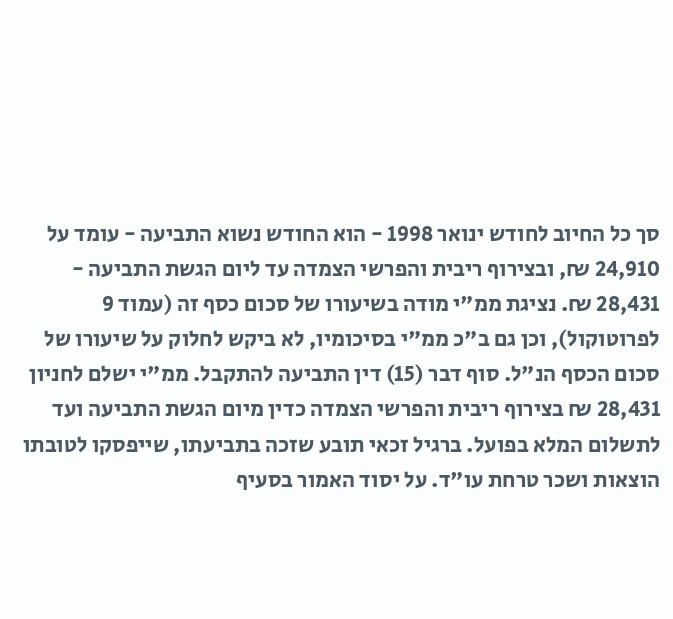סך כל החיוב לחודש ינואר 1998 - הוא החודש נשוא התביעה - עומד על 24,910 ₪, ובצירוף ריבית והפרשי הצמדה עד ליום הגשת התביעה - 28,431 ₪. נציגת ממ"י מודה בשיעורו של סכום כסף זה (עמוד 9 לפרוטוקול), וכן גם ב"כ ממ"י בסיכומיו, לא ביקש לחלוק על שיעורו של סכום הכסף הנ"ל. סוף דבר (15) דין התביעה להתקבל. ממ"י ישלם לחניון 28,431 ₪ בצירוף ריבית והפרשי הצמדה כדין מיום הגשת התביעה ועד לתשלום המלא בפועל. ברגיל זכאי תובע שזכה בתביעתו, שייפסקו לטובתו הוצאות ושכר טרחת עו"ד. על יסוד האמור בסעיף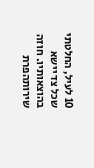10 לעיל, החלטתי שכל צד יישא בהוצאותיו. חוזה שירותהפרת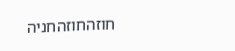חוזהחוזהחניה